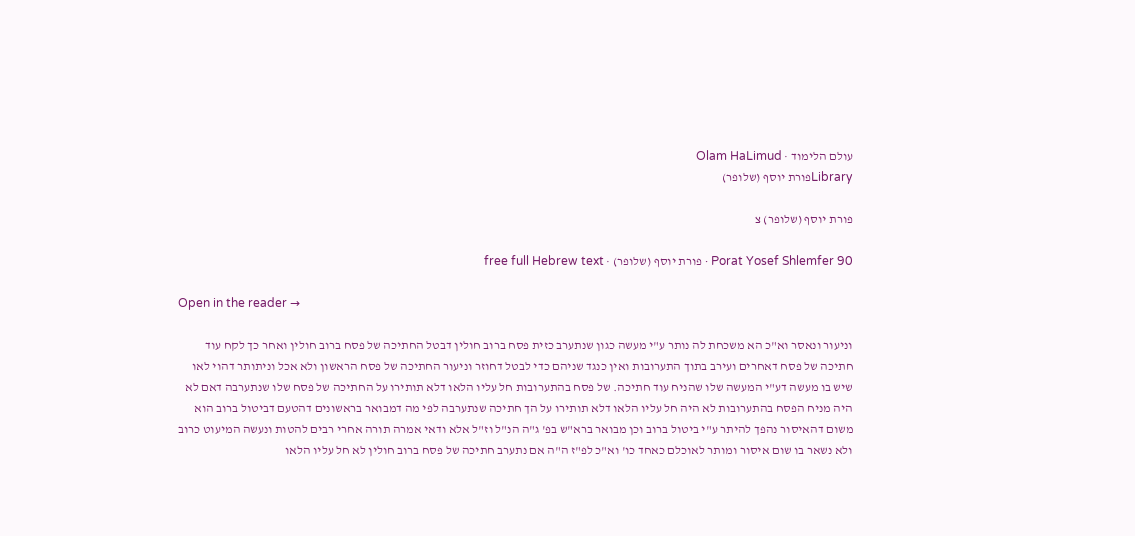עולם הלימוד · Olam HaLimud
Libraryפורת יוסף (שלופר)

פורת יוסף (שלופר) צ

Porat Yosef Shlemfer 90 · פורת יוסף (שלופר) · free full Hebrew text

Open in the reader →

וניעור ונאסר וא"כ הא משכחת לה נותר ע"י מעשה כגון שנתערב כזית פסח ברוב חולין דבטל החתיכה של פסח ברוב חולין ואחר כך לקח עוד חתיכה של פסח דאחרים ועירב בתוך התערובות ואין כנגד שניהם כדי לבטל דחוזר וניעור החתיכה של פסח הראשון ולא אכל וניתותר דהוי לאו שיש בו מעשה דע"י המעשה שלו שהניח עוד חתיכה. של פסח בהתערובות חל עליו הלאו דלא תותירו על החתיכה של פסח שלו שנתערבה דאם לא היה מניח הפסח בהתערובות לא היה חל עליו הלאו דלא תותירו על הך חתיכה שנתערבה לפי מה דמבואר בראשונים דהטעם דביטול ברוב הוא משום דהאיסור נהפך להיתר ע"י ביטול ברוב וכן מבואר ברא"ש בפ' ג"ה הנ"ל וז"ל אלא ודאי אמרה תורה אחרי רבים להטות ונעשה המיעוט כרוב ולא נשאר בו שום איסור ומותר לאוכלם כאחד כו' וא"כ לפ"ז ה"ה אם נתערב חתיכה של פסח ברוב חולין לא חל עליו הלאו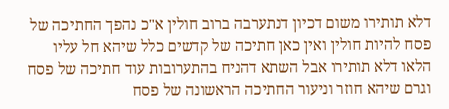דלא תותירו משום דכיון דנתערבה ברוב חולין א"כ נהפך החתיכה של פסח להיות חולין ואין כאן חתיכה של קדשים כלל שיהא חל עליו הלאו דלא תותירו אבל השתא דהניח בהתערובות עוד חתיכה של פסח וגרם שיהא חוזר וניעור החתיכה הראשונה של פסח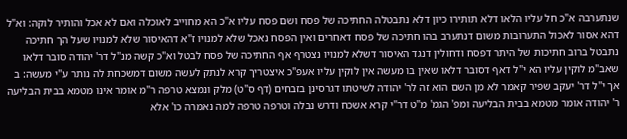שנתערבה א"כ חל עליו הלאו דלא תותירו כיון דלא נתבטלה החתיכה של פסח ושם פסח עליו א"כ הא מחוייב לאוכלה ואם לא אכל והותיר לוקה: וא"ל דהא אסור לאכול התערובות משום דנתערב בהו חתיכה של פסח דאחרים ואין הפסח נאכל שלא למנויו ז"א דהאיסור שלא למנויו שעל הך חתיכה נתבטל ברוב חתיכות של היתר דפסח ודחולין דנגד האיסור דשלא למנויו נצטרף אף החתיכה של פסח לבטל וא"כ קשה מנ"ל דר' יהודה סובר דלאו שאב"מ לוקין עליו הא י"ל דאף דסובר דלאו שאין בו מעשה אין לוקין עליו אעפ"כ איצטריך קרא לנתק לעשה משום דמשכחת לה נותר ע"י מעשה: ב אך י"ל דר' יעקב שפיר קאמר לא מן השם הוא זה לר' יהודה לשיטתו דגרסינן בזבחים (דף ס"ט) מלק ונמצא טרפה ר"מ אומר אינו מטמא בבית הבליעה ר' יהודה אומר מטמא בבית הבליעה ומפ' הגמ' מ"ט דר"י קרא אשכח ודרש נבלה וטרפה טרפה למה נאמרה כו' אלא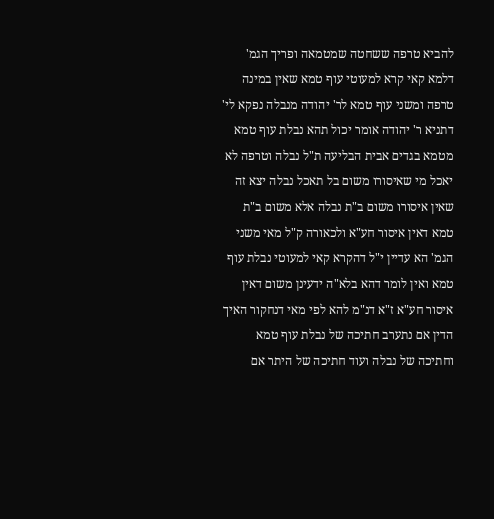להביא טרפה ששחטה שמטמאה ופריך הגמ' דלמא קאי קרא למעוטי עוף טמא שאין במינה טרפה ומשני עוף טמא לר' יהודה מנבלה נפקא לי' דתניא ר' יהודה אומר יכול תהא נבלת עוף טמא מטמא בגדים אבית הבליעה ת"ל נבלה וטרפה לא יאכל מי שאיסורו משום בל תאכל נבלה יצא זה שאין איסורו משום ב"ת נבלה אלא משום ב"ת טמא דאין איסור חע"א ולכאורה ק"ל מאי משני הגמ' הא עדיין י"ל דהקרא קאי למעוטי נבלת עוף טמא ואין לומר דהא בלא"ה ידעינן משום דאין איסור חע"א ז"א דנ"מ להא לפי מאי דנחקור האיך הדין אם נתערב חתיכה של נבלת עוף טמא וחתיכה של נבלה ועוד חתיכה של היתר אם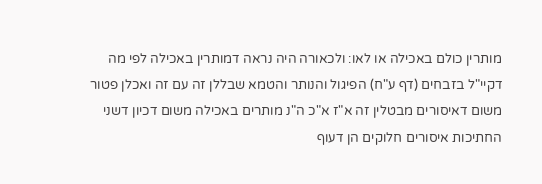מותרין כולם באכילה או לאו: ולכאורה היה נראה דמותרין באכילה לפי מה דקיי"ל בזבחים (דף ע"ח) הפיגול והנותר והטמא שבללן זה עם זה ואכלן פטור משום דאיסורים מבטלין זה א"ז א"כ ה"נ מותרים באכילה משום דכיון דשני החתיכות איסורים חלוקים הן דעוף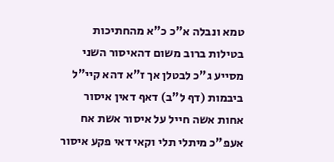טמא ונבלה א"כ כ"א מהחתיכות בטילות ברוב משום דהאיסור השני מסייע ג"כ לבטלן אך ז"א דהא קיי"ל ביבמות (דף ל"ב) דאף דאין איסור אחות אשה חייל על איסור אשת אח אעפ"כ מיתלי תלי וקאי דאי פקע איסור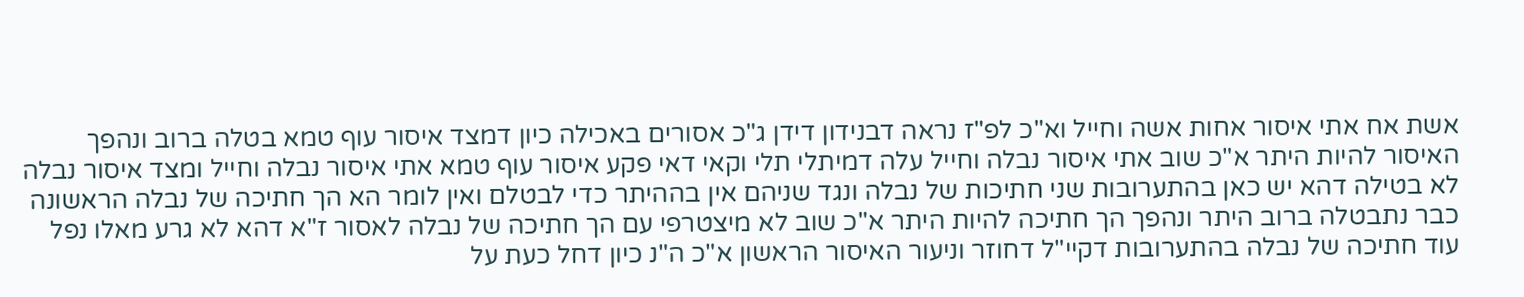אשת אח אתי איסור אחות אשה וחייל וא"כ לפ"ז נראה דבנידון דידן ג"כ אסורים באכילה כיון דמצד איסור עוף טמא בטלה ברוב ונהפך האיסור להיות היתר א"כ שוב אתי איסור נבלה וחייל עלה דמיתלי תלי וקאי דאי פקע איסור עוף טמא אתי איסור נבלה וחייל ומצד איסור נבלה לא בטילה דהא יש כאן בהתערובות שני חתיכות של נבלה ונגד שניהם אין בההיתר כדי לבטלם ואין לומר הא הך חתיכה של נבלה הראשונה כבר נתבטלה ברוב היתר ונהפך הך חתיכה להיות היתר א"כ שוב לא מיצטרפי עם הך חתיכה של נבלה לאסור ז"א דהא לא גרע מאלו נפל עוד חתיכה של נבלה בהתערובות דקיי"ל דחוזר וניעור האיסור הראשון א"כ ה"נ כיון דחל כעת על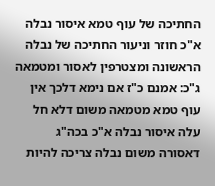החתיכה של עוף טמא איסור נבלה א"כ חוזר וניעור החתיכה של נבלה הראשונה ומצטרפין לאסור ומטמאה ג"כ: אמנם כ"ז אם נימא דלכך אין עוף טמא מטמאה משום דלא חל עלה איסור נבלה א"כ בכה"ג דאסורה משום נבלה צריכה להיות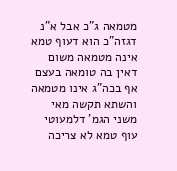מטמאה ג"כ אבל א"נ דגזה"כ הוא דעוף טמא אינה מטמאה משום דאין בה טומאה בעצם אף בכה"ג אינו מטמאה והשתא תקשה מאי משני הגמ' דלמעוטי עוף טמא לא צריכה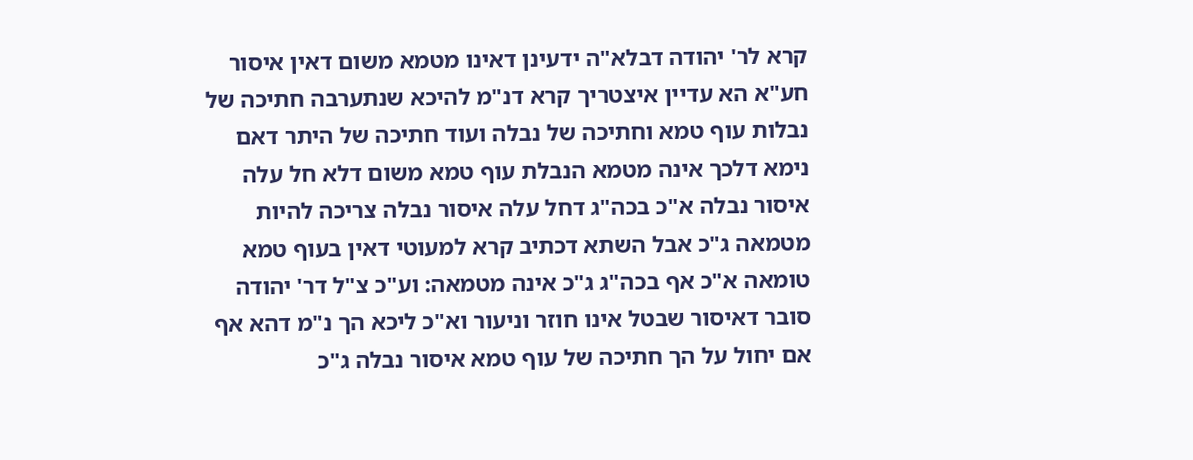קרא לר' יהודה דבלא"ה ידעינן דאינו מטמא משום דאין איסור חע"א הא עדיין איצטריך קרא דנ"מ להיכא שנתערבה חתיכה של נבלות עוף טמא וחתיכה של נבלה ועוד חתיכה של היתר דאם נימא דלכך אינה מטמא הנבלת עוף טמא משום דלא חל עלה איסור נבלה א"כ בכה"ג דחל עלה איסור נבלה צריכה להיות מטמאה ג"כ אבל השתא דכתיב קרא למעוטי דאין בעוף טמא טומאה א"כ אף בכה"ג ג"כ אינה מטמאה: וע"כ צ"ל דר' יהודה סובר דאיסור שבטל אינו חוזר וניעור וא"כ ליכא הך נ"מ דהא אף אם יחול על הך חתיכה של עוף טמא איסור נבלה ג"כ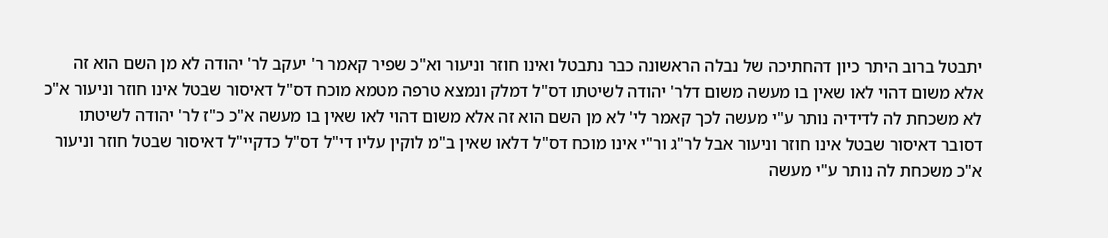יתבטל ברוב היתר כיון דהחתיכה של נבלה הראשונה כבר נתבטל ואינו חוזר וניעור וא"כ שפיר קאמר ר' יעקב לר' יהודה לא מן השם הוא זה אלא משום דהוי לאו שאין בו מעשה משום דלר' יהודה לשיטתו דס"ל דמלק ונמצא טרפה מטמא מוכח דס"ל דאיסור שבטל אינו חוזר וניעור א"כ לא משכחת לה לדידיה נותר ע"י מעשה לכך קאמר לי' לא מן השם הוא זה אלא משום דהוי לאו שאין בו מעשה א"כ כ"ז לר' יהודה לשיטתו דסובר דאיסור שבטל אינו חוזר וניעור אבל לר"ג ור"י אינו מוכח דס"ל דלאו שאין ב"מ לוקין עליו די"ל דס"ל כדקיי"ל דאיסור שבטל חוזר וניעור א"כ משכחת לה נותר ע"י מעשה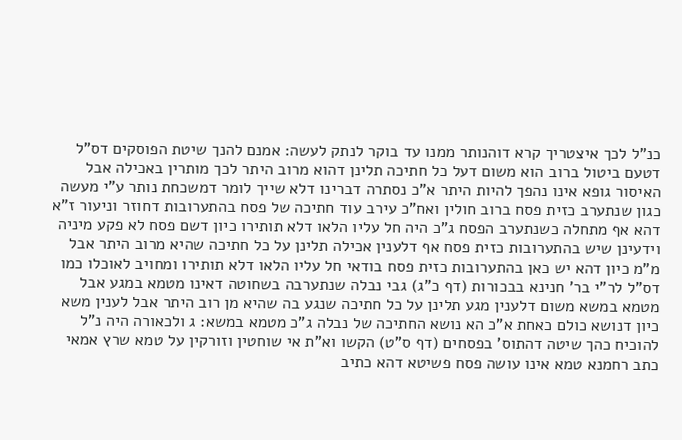כנ"ל לכך איצטריך קרא דוהנותר ממנו עד בוקר לנתק לעשה: אמנם להנך שיטת הפוסקים דס"ל דטעם ביטול ברוב הוא משום דעל כל חתיכה תלינן דהוא מרוב היתר לכך מותרין באכילה אבל האיסור גופא אינו נהפך להיות היתר א"כ נסתרה דברינו דלא שייך לומר דמשכחת נותר ע"י מעשה כגון שנתערב כזית פסח ברוב חולין ואח"כ עירב עוד חתיכה של פסח בהתערובות דחוזר וניעור ז"א דהא אף מתחלה כשנתערב הפסח ג"כ היה חל עליו הלאו דלא תותירו כיון דשם פסח לא פקע מיניה וידעינן שיש בהתערובות כזית פסח אף דלענין אכילה תלינן על כל חתיכה שהיא מרוב היתר אבל מ"מ כיון דהא יש כאן בהתערובות כזית פסח בודאי חל עליו הלאו דלא תותירו ומחויב לאוכלו כמו דס"ל לר"י בר' חנינא בבכורות (דף כ"ג) גבי נבלה שנתערבה בשחוטה דאינו מטמא במגע אבל מטמא במשא משום דלענין מגע תלינן על כל חתיכה שנגע בה שהיא מן רוב היתר אבל לענין משא כיון דנושא כולם כאחת א"כ הא נושא החתיכה של נבלה ג"כ מטמא במשא: ג ולכאורה היה נ"ל להוכיח כהך שיטה דהתוס' בפסחים (דף ס"ט) הקשו וא"ת אי שוחטין וזורקין על טמא שרץ אמאי כתב רחמנא טמא אינו עושה פסח פשיטא דהא כתיב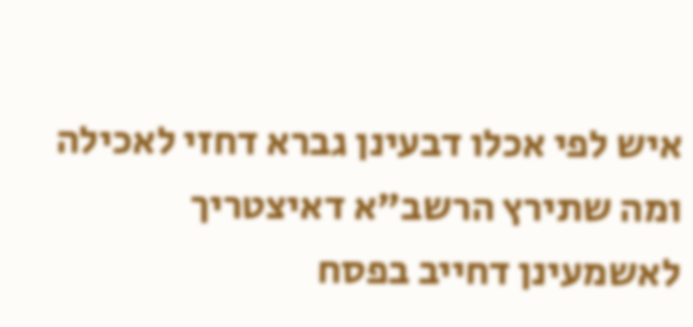איש לפי אכלו דבעינן גברא דחזי לאכילה ומה שתירץ הרשב"א דאיצטריך לאשמעינן דחייב בפסח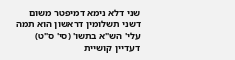שני דלא נימא דמיפטר משום דשני תשלומין דראשון הוא תמה עלי' הש"א בתשו' (סי' ס"ט) דעדיין קושיית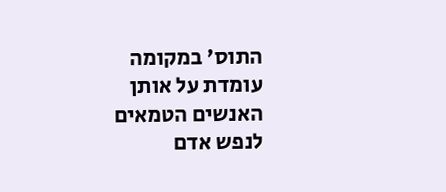התוס' במקומה עומדת על אותן האנשים הטמאים לנפש אדם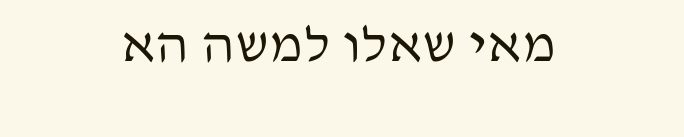מאי שאלו למשה הא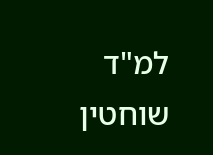למ"ד שוחטין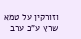וזורקין על טמא שרץ ע"כ ערב